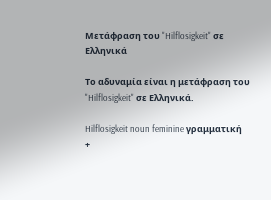Μετάφραση του "Hilflosigkeit" σε Ελληνικά

Το αδυναμία είναι η μετάφραση του "Hilflosigkeit" σε Ελληνικά.

Hilflosigkeit noun feminine γραμματική
+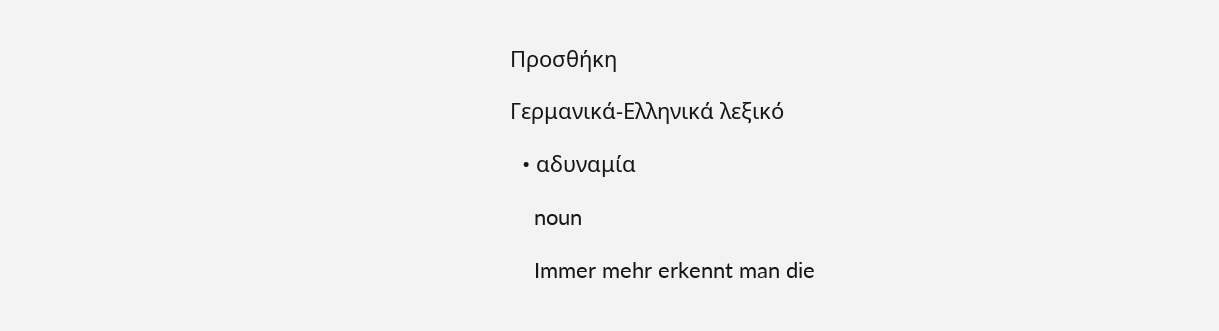Προσθήκη

Γερμανικά-Ελληνικά λεξικό

  • αδυναμία

    noun

    Immer mehr erkennt man die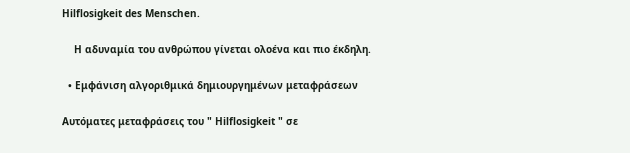Hilflosigkeit des Menschen.

    Η αδυναμία του ανθρώπου γίνεται ολοένα και πιο έκδηλη.

  • Εμφάνιση αλγοριθμικά δημιουργημένων μεταφράσεων

Αυτόματες μεταφράσεις του " Hilflosigkeit " σε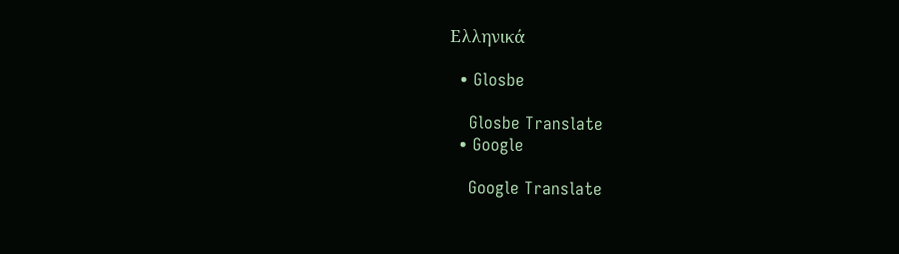Ελληνικά

  • Glosbe

    Glosbe Translate
  • Google

    Google Translate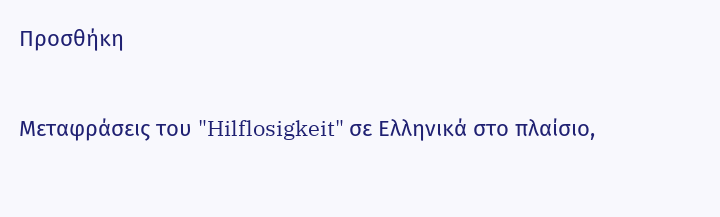Προσθήκη

Μεταφράσεις του "Hilflosigkeit" σε Ελληνικά στο πλαίσιο,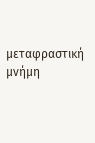μεταφραστική μνήμη